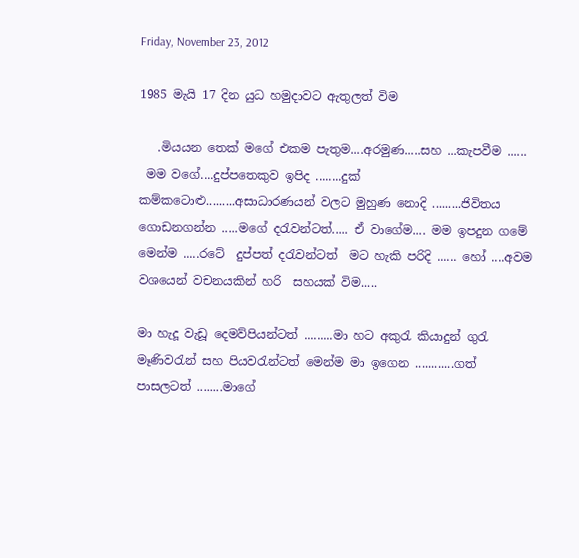Friday, November 23, 2012

1985 මැයි 17 දින යුධ හමුදාවට ඇතුලත් විම

   .මියයන තෙක් මගේ එකම පැතුම....අරමුණ.....සහ ...කැපවීම ......
 මම වගේ....දුප්පතෙකුව ඉපිද ........දුක් කම්කටොළු.........අසාධාරණයන් වලට මුහුණ නොදි .........ජිවිතය ගොඩනගන්න .....මගේ දරැවන්ටත්..... ඒ වාගේම.... මම ඉපදුන ගමේ මෙන්ම .....රටේ  දුප්පත් දරැවන්ටත්  මට හැකි පරිදි ...... හෝ ....අවම වශයෙන් වචනයකින් හරි  සහයක් විම.....

මා හැදූ වැඩූ දෙමව්පියන්ටත් .........මා හට අකුරැ කියාදුන් ගුරැ මෑණිවරැන් සහ පියවරැන්ටත් මෙන්ම මා ඉගෙන ............ගත් පාසලටත් ........මාගේ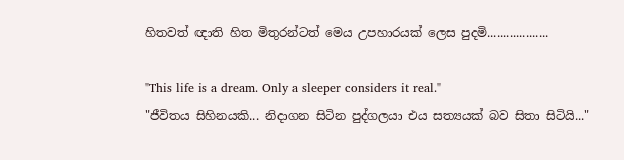හිතවත් ඥාති හිත මිතුරන්ටත් මෙය උපහාරයක් ලෙස පුදමි...................

"This life is a dream. Only a sleeper considers it real."
"ජීවිතය සිහිනයකි... නිදාගන සිටින පුද්ගලයා එය සත්‍යයක් බව සිතා සිටියි..."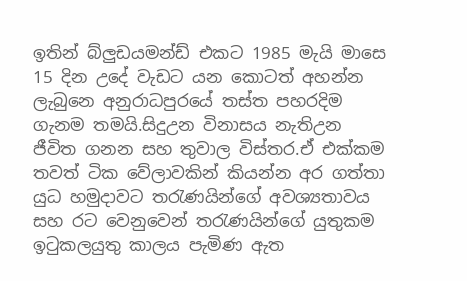ඉතින් බ්ලුඩයමන්ඩ් එකට 1985 මැයි මාසෙ 15 දින උදේ වැඩට යන කොටත් අහන්න ලැබුනෙ අනුරාධපුරයේ තස්ත පහරදිම ගැනම තමයි.සිදුඋන විනාසය නැතිඋන ජීවිත ගනන සහ තුවාල විස්තර.ඒ එක්කම තවත් ටික වේලාවකින් කියන්න අර ගත්තා යුධ හමුදාවට තරැණයින්ගේ අවශ්‍යතාවය සහ රට වෙනුවෙන් තරැණයින්ගේ යුතුකම ඉටුකලයුතු කාලය පැමිණ ඇත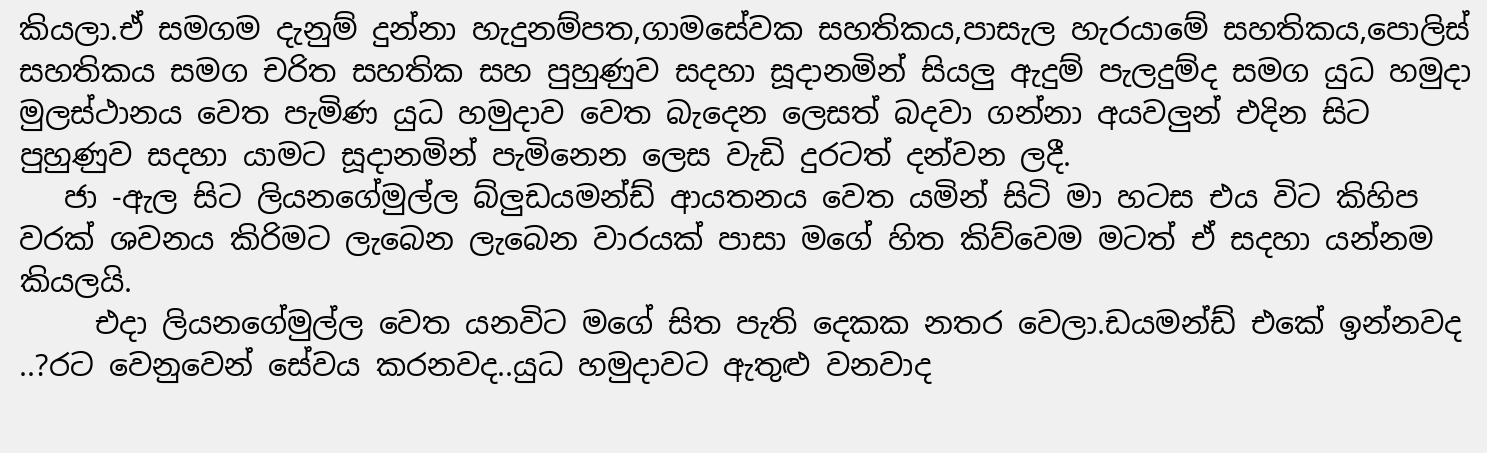කියලා.ඒ සමගම දැනුම් දුන්නා හැදුනම්පත,ගාමසේවක සහතිකය,පාසැල හැරයාමේ සහතිකය,පොලිස් සහතිකය සමග චරිත සහතික සහ පුහුණුව සදහා සූදානමින් සියලු ඇදුම් පැලදුම්ද සමග යුධ හමුදා මුලස්ථානය වෙත පැමිණ යුධ හමුදාව වෙත බැදෙන ලෙසත් බදවා ගන්නා අයවලුන් එදින සිට පුහුණුව සදහා යාමට සූදානමින් පැමිනෙන ලෙස වැඩි දුරටත් දන්වන ලදී.
   ජා -ඇල සිට ලියනගේමුල්ල බ්ලුඩයමන්ඩ් ආයතනය වෙත යමින් සිටි මා හටස එය විට කිහිප වරක් ශවනය කිරිමට ලැබෙන ලැබෙන වාරයක් පාසා මගේ හිත කිව්වෙම මටත් ඒ සදහා යන්නම කියලයි.
     එදා ලියනගේමුල්ල වෙත යනවිට මගේ සිත පැති දෙකක නතර වෙලා.ඩයමන්ඩ් එකේ ඉන්නවද ..?රට වෙනුවෙන් සේවය කරනවද..යුධ හමුදාවට ඇතුළු වනවාද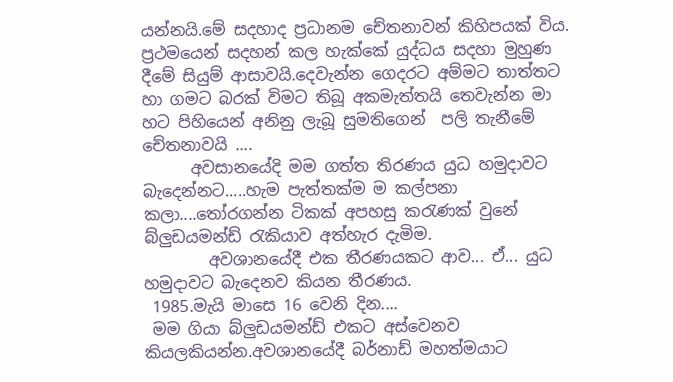යන්නයි.මේ සදහාද ප්‍රධානම චේතනාවන් කිහිපයක් විය. ප්‍රථමයෙන් සදහන් කල හැක්කේ යුද්ධය සදහා මුහුණ දීමේ සියුම් ආසාවයි.දෙවැන්න ගෙදරට අම්මට තාත්තට හා ගමට බරක් විමට තිබූ අකමැත්තයි තෙවැන්න මා හට පිහියෙන් අනිනු ලැබූ සුමතිගෙන්  පලි තැනීමේ චේතනාවයි ....
      අවසානයේදි මම ගත්ත තිරණය යුධ හමුදාවට බැදෙන්නට.....හැම පැත්තක්ම ම කල්පනා කලා....තෝරගන්න ටිකක් අපහසු කරැණක් වුනේ බ්ලුඩයමන්ඩ් රැකියාව අත්හැර දැමිම.
        අවශානයේදී එක තීරණයකට ආව... ඒ... යුධ හමුදාවට බැදෙනව කියන තීරණය.
 1985.මැයි මාසෙ 16 වෙනි දින....
 මම ගියා බ්ලුඩයමන්ඩ් එකට අස්වෙනව කියලකියන්න.අවශානයේදී බර්නාඩ් මහත්මයාට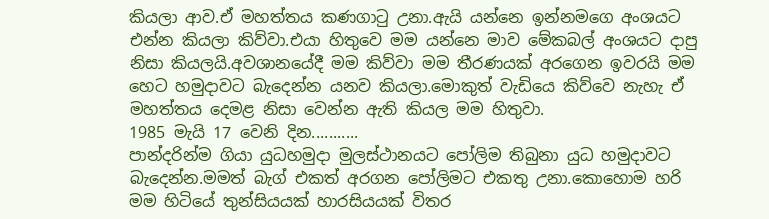කියලා ආව.ඒ මහත්තය කණගාටු උනා.ඇයි යන්නෙ ඉන්නමගෙ අංශයට එන්න කියලා කිව්වා.එයා හිතුවෙ මම යන්නෙ මාව මේකබල් අංශයට දාපු නිසා කියලයි.අවශානයේදී මම කිව්වා මම තීරණයක් අරගෙන ඉවරයි මම හෙට හමුදාවට බැදෙන්න යනව කියලා.මොකුත් වැඩියෙ කිව්වෙ නැහැ ඒ මහත්තය දෙමළ නිසා වෙන්න ඇති කියල මම හිතුවා.
1985 මැයි 17 වෙනි දින...........
පාන්දරින්ම ගියා යුධහමුදා මුලස්ථානයට පෝලිම තිබුනා යුධ හමුදාවට බැදෙන්න.මමත් බැග් එකත් අරගන පෝලිමට එකතු උනා.කොහොම හරි මම හිටියේ තුන්සියයක් හාරසියයක් විතර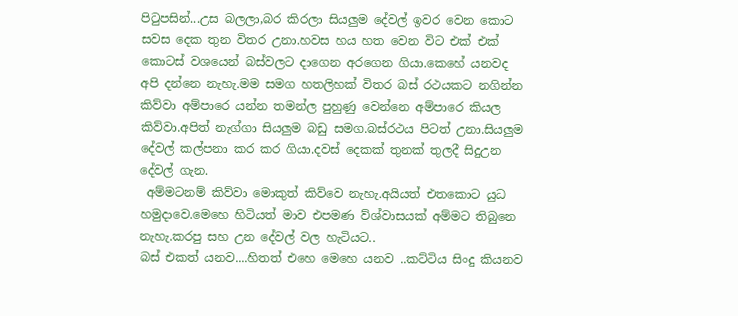පිටුපසින්...උස බලලා,බර කිරලා සියලුම දේවල් ඉවර වෙන කොට සවස දෙක තුන විතර උනා.හවස හය හත වෙන විට එක් එක් කොටස් වශයෙන් බස්වලට දාගෙන අරගෙන ගියා.කෙහේ යනවද අපි දන්නෙ නැහැ.මම සමග හතලිහක් විතර බස් රථයකට නගින්න කිව්වා අම්පාරෙ යන්න තමන්ල පුහුණු වෙන්නෙ අම්පාරෙ කියල කිව්වා.අපිත් නැග්ගා සියලුම බඩු සමග.බස්රථය පිටත් උනා.සියලුම දේවල් කල්පනා කර කර ගියා.දවස් දෙකක් තුනක් තුලදී සිදුඋන දේවල් ගැන.
 අම්මටනම් කිව්වා මොකුත් කිව්වෙ නැහැ.අයියත් එතකොට යුධ හමුදාවෙ.මෙහෙ හිටියත් මාව එපමණ ව්ශ්වාසයක් අම්මට තිබුනෙ නැහැ.කරපු සහ උන දේවල් වල හැටියට..
බස් එකත් යනව....හිතත් එහෙ මෙහෙ යනව ..කට්ටිය සිංදු කියනව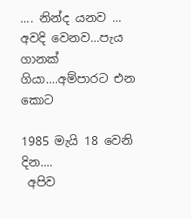.... නින්ද යනව ... අවදි වෙනව...පැය ගානක් ගියා....අම්පාරට එන කොට

1985 මැයි 18 වෙනි දින....
 අපිව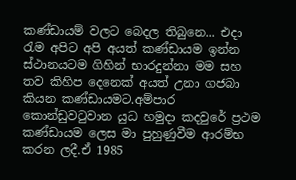කණ්ඩායම් වලට බෙදල තිබුනෙ... එදා රැම අපිට අපි අයත් කණ්ඩායම ඉන්න ස්ථානයටම ගිහින් භාරදුන්නා මම සහ තව කිහිප දෙනෙක් අයත් උනා ගජබා කියන කණ්ඩායමට.අම්පාර කොන්ඩුවටුවාන යුධ හමුදා කදවුරේ ප්‍රථම කණ්ඩායම ලෙස මා පුහුණුවීම ආරම්භ කරන ලදී.ඒ 1985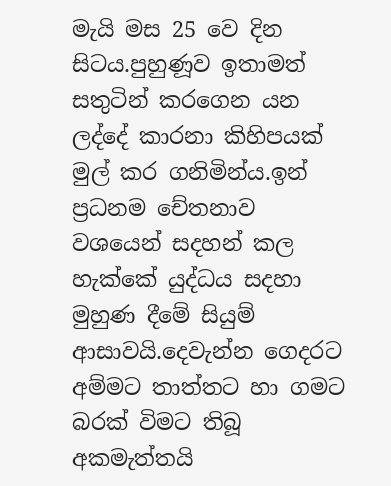මැයි මස 25 වෙ දින සිටය.පුහුණූව ඉතාමත් සතුටින් කරගෙන යන ලද්දේ කාරනා කිහිපයක් මුල් කර ගනිමින්ය.ඉන් ප්‍රධනම චේතනාව වශයෙන් සදහන් කල හැක්කේ යුද්ධය සදහා මුහුණ දීමේ සියුම් ආසාවයි.දෙවැන්න ගෙදරට අම්මට තාත්තට හා ගමට බරක් විමට තිබූ අකමැත්තයි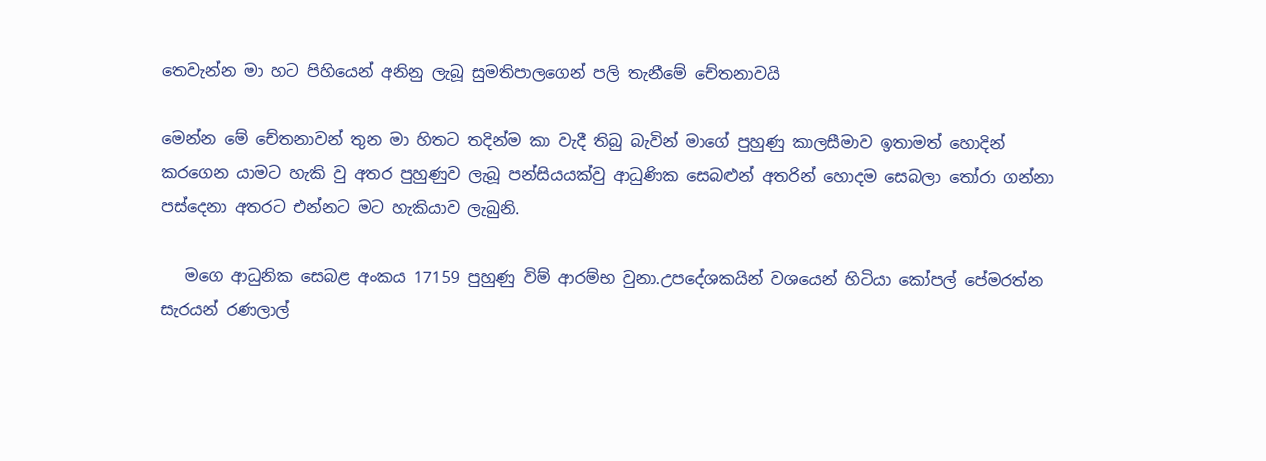තෙවැන්න මා හට පිහියෙන් අනිනු ලැබූ සුමතිපාලගෙන් පලි තැනීමේ චේතනාවයි

මෙන්න මේ චේතනාවන් තුන මා හිතට තදින්ම කා වැදී තිබු බැවින් මාගේ පුහුණු කාලසීමාව ඉතාමත් හොදින් කරගෙන යාමට හැකි වු අතර පුහුණුව ලැබූ පන්සියයක්වු ආධුණික සෙබළුන් අතරින් හොදම සෙබලා තෝරා ගන්නා පස්දෙනා අතරට එන්නට මට හැකියාව ලැබුනි.

   මගෙ ආධුනික සෙබළ අංකය 17159 පුහුණු විම් ආරම්භ වුනා.උපදේශකයින් වශයෙන් හිටියා කෝපල් පේමරත්න සැරයන් රණලාල්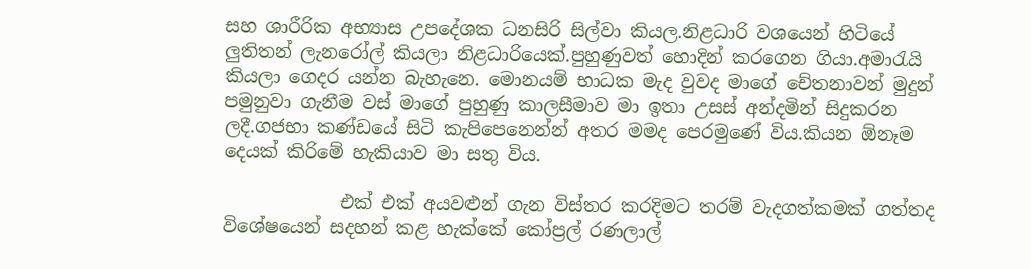සහ ශාරීරික අභ්‍යාස උපදේශක ධනසිරි සිල්වා කියල.නිළධාරි වශයෙන් හිටියේ ලුතිතන් ලැනරෝල් කියලා නිළධාරියෙක්.පුහුණුවත් හොදින් කරගෙන ගියා.අමාරැයි කියලා ගෙදර යන්න බැහැනෙ. මොනයම් භාධක මැද වුවද මාගේ චේතනාවන් මුදුන් පමුනුවා ගැනීම වස් මාගේ පුහුණු කාලසීමාව මා ඉතා උසස් අන්දමින් සිදුකරන ලදී.ගජභා කණ්ඩයේ සිටි කැපිපෙනෙන්න් අතර මමද පෙරමුණේ විය.කියන ඕනෑම දෙයක් කිරිමේ හැකියාව මා සතු විය.

             එක් එක් අයවළුන් ගැන විස්තර කරදිමට තරම් වැදගත්කමක් ගත්තද විශේෂයෙන් සදහන් කළ හැක්කේ කෝප්‍රල් රණලාල්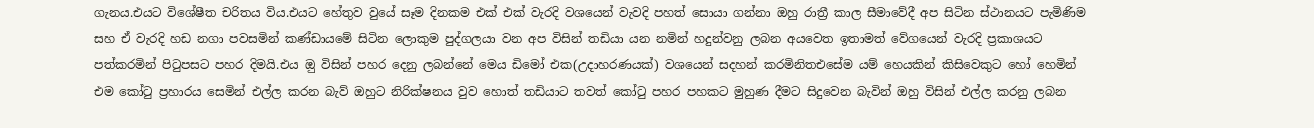ගැනය.එයට විශේෂීත චරිතය විය.එයට හේතුව වුයේ සෑම දිනකම එක් එක් වැරදි වශයෙන් වැවදි පහත් සොයා ගන්නා ඔහු රාත්‍රී කාල සීමාවේදී අප සිටින ස්ථානයට පැමිණිම සහ ඒ වැරදි හඩ නගා පවසමින් කණ්ඩායමේ සිටින ලොකුම පුද්ගලයා වන අප විසින් තඩියා යන නමින් හදුන්වනු ලබන අයවෙත ඉතාමත් වේගයෙන් වැරදි ප්‍රකාශයට පත්කරමින් පිටුපසට පහර දිමයි.එය ඔු විසින් පහර දෙනු ලබන්නේ මෙය ඩිමෝ එක(උදාහරණයක්) වශයෙන් සදහන් කරමිනිතඑසේම යම් හෙයකින් කිසිවෙකුට හෝ හෙමින් එම කෝටු ප්‍රහාරය සෙමින් එල්ල කරන බැව් ඔහුට නිරික්ෂනය වුව හොත් තඩියාට තවත් කෝටු පහර පහකට මුහුණ දීමට සිදුවෙන බැවින් ඔහු විසින් එල්ල කරනු ලබන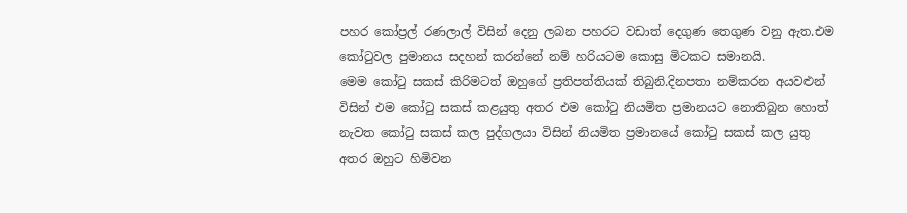පහර කෝප්‍රල් රණලාල් විසින් දෙනු ලබන පහරට වඩාත් දෙගුණ තෙගුණ වනු ඇත.එම කෝටුවල පුමානය සදහන් කරන්නේ නම් හරියටම කොසු මිටකට සමානයි.
මෙම කෝටු සකස් කිරිමටත් ඔහුගේ ප්‍රතිපත්තියක් තිබුනි.දිනපතා නම්කරන අයවළුන් විසින් එම කෝටු සකස් කළයුතු අතර එම කෝටු නියමිත ප්‍රමානයට නොතිබුන හොත් නැවත කෝටු සකස් කල පුද්ගලයා විසින් නියමිත ප්‍රමානයේ කෝටු සකස් කල යුතු අතර ඔහුට හිමිවන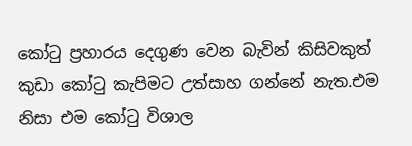කෝටු ප්‍රහාරය දෙගුණ වෙන බැවින් කිසිවකුත් කුඩා කෝටු කැපිමට උත්සාහ ගන්නේ නැත.එම නිසා එම කෝටු විශාල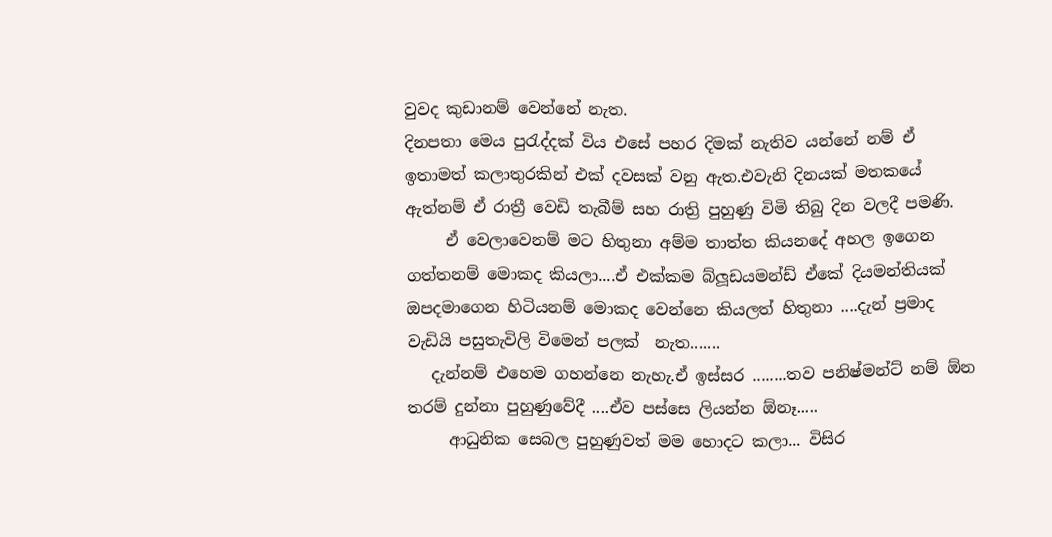වුවද කුඩානම් වෙන්නේ නැත.
දිනපතා මෙය පුරැද්දක් විය එසේ පහර දිමක් නැතිව යන්නේ නම් ඒ ඉතාමත් කලාතුරකින් එක් දවසක් වනු ඇත.එවැනි දිනයක් මතකයේ ඇත්නම් ඒ රාත්‍රී වෙඩි තැබීම් සහ රාත්‍රි පුහුණු විමි තිබු දින වලදී පමණි.
     ඒ වෙලාවෙනම් මට හිතුනා අම්ම තාත්ත කියනදේ අහල ඉගෙන ගත්තනම් මොකද කියලා....ඒ එක්කම බ්ලූඩයමන්ඩ් ඒකේ දියමන්තියක් ඔපදමාගෙන හිටියනම් මොකද වෙන්නෙ කියලත් හිතුනා ....දැන් ප්‍රමාද වැඩියි පසුතැවිලි විමෙන් පලක්  නැත.......
   දැන්නම් එහෙම ගහන්නෙ නැහැ.ඒ ඉස්සර ........තව පනිෂ්මන්ට් නම් ඕන තරම් දුන්නා පුහුණුවේදී ....ඒව පස්සෙ ලියන්න ඕනෑ.....
     ආධුනික සෙබල පුහුණුවත් මම හොදට කලා... විසිර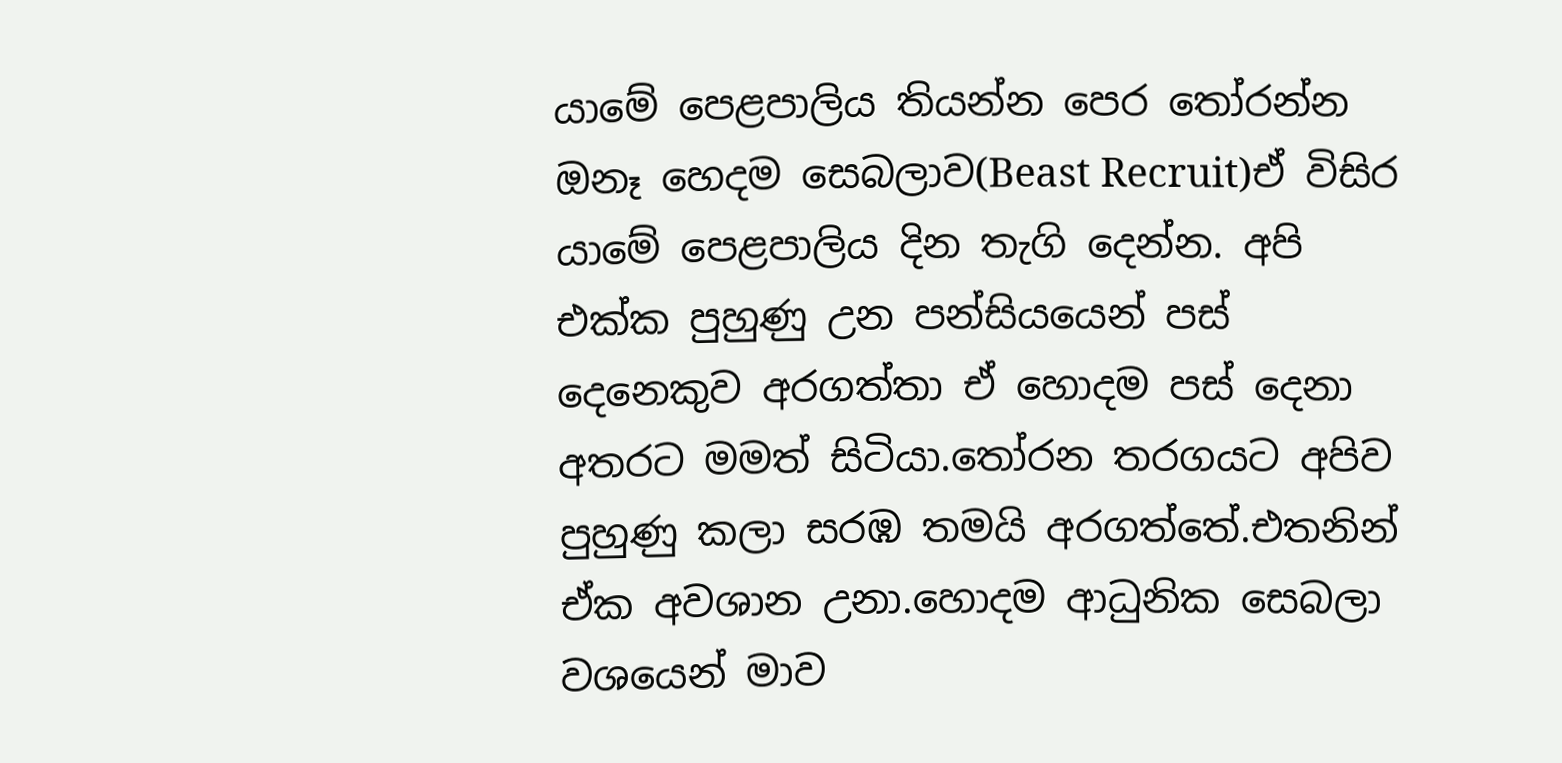යාමේ පෙළපාලිය තියන්න පෙර තෝරන්න ඔනෑ හෙදම සෙබලාව(Beast Recruit)ඒ විසිර යාමේ පෙළපාලිය දින තැගි දෙන්න. අපි එක්ක පුහුණු උන පන්සියයෙන් පස් දෙනෙකුව අරගත්තා ඒ හොදම පස් දෙනා අතරට මමත් සිටියා.තෝරන තරගයට අපිව පුහුණු කලා සරඹ තමයි අරගත්තේ.එතනින් ඒක අවශාන උනා.හොදම ආධුනික සෙබලා වශයෙන් මාව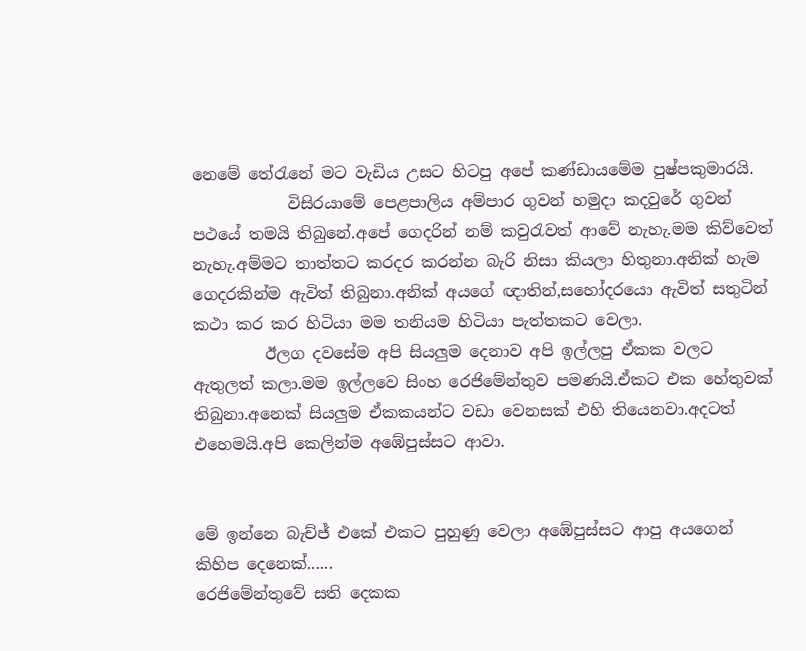නෙමේ තේරැනේ මට වැඩිය උසට හිටපු අපේ කණ්ඩායමේම පුෂ්පකුමාරයි.
            විසිරයාමේ පෙළපාලිය අම්පාර ගුවන් හමුදා කදවුරේ ගුවන් පථයේ තමයි තිබුනේ.අපේ ගෙදරින් නම් කවුරැවත් ආවේ නැහැ.මම කිව්වෙත් නැහැ.අම්මට තාත්තට කරදර කරන්න බැරි නිසා කියලා හිතුනා.අනික් හැම ගෙදරකින්ම ඇවිත් තිබුනා.අනික් අයගේ ඥාතින්,සහෝදරයො ඇවිත් සතුටින් කථා කර කර හිටියා මම තනියම හිටියා පැත්තකට වෙලා.
         ඊලග දවසේම අපි සියලුම දෙනාව අපි ඉල්ලපු ඒකක වලට ඇතුලත් කලා.මම ඉල්ලවෙ සිංහ රෙජිමේන්තුව පමණයි.ඒකට එක හේතුවක් තිබුනා.අනෙක් සියලුම ඒකකයන්ට වඩා වෙනසක් එහි තියෙනවා.අදටත් එහෙමයි.අපි කෙලින්ම අඹේපුස්සට ආවා.


මේ ඉන්නෙ බැච්ජ් එකේ එකට පුහුණු වෙලා අඹේපුස්සට ආපු අයගෙන් කිහිප දෙනෙක්......
රෙජිමේන්තුවේ සති දෙකක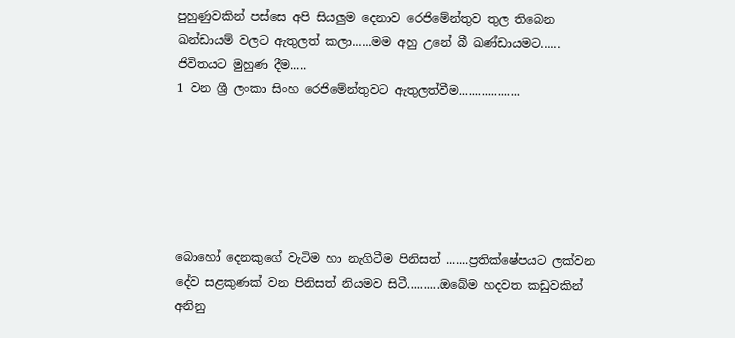පුහුණුවකින් පස්සෙ අපි සියලුම දෙනාව රෙජිමේන්තුව තුල තිබෙන ඛන්ඩායම් වලට ඇතුලත් කලා......මම අහු උනේ බී ඛණ්ඩායමට......
ජිවිතයට මුහුණ දීම.....
1 වන ශ්‍රී ලංකා සිංහ රෙජිමේන්තුවට ඇතුලත්වීම...................






බොහෝ දෙනකුගේ වැටිම හා නැගිටීම පිනිසත් .......ප්‍රතික්ෂේපයට ලක්වන දේව සළකුණක් වන පිනිසත් නියමව සිටී..........ඔබේම හදවත කඩුවකින් අනිනු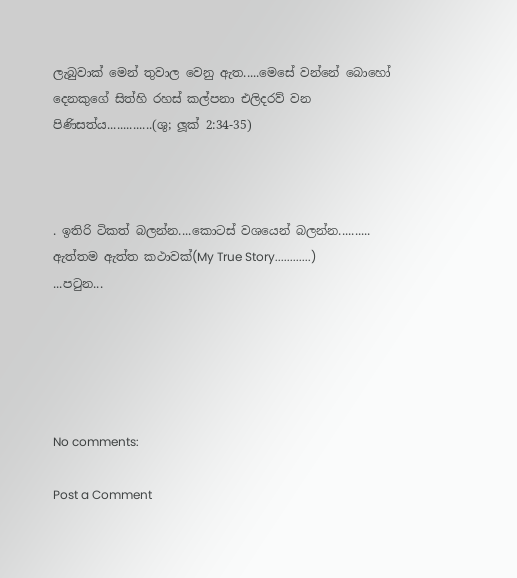ලැබුවාක් මෙන් තුවාල වෙනු ඇත.....මෙසේ වන්නේ බොහෝ දෙනකුගේ සිත්හි රහස් කල්පනා එලිදරව් වන පිණිසත්ය..............(ශු; ලූක් 2:34-35)



. ඉතිරි ටිකත් බලන්න....කොටස් වශයෙන් බලන්න..........
ඇත්තම ඇත්ත කථාවක්(My True Story............)
...පටුන...





No comments:

Post a Comment